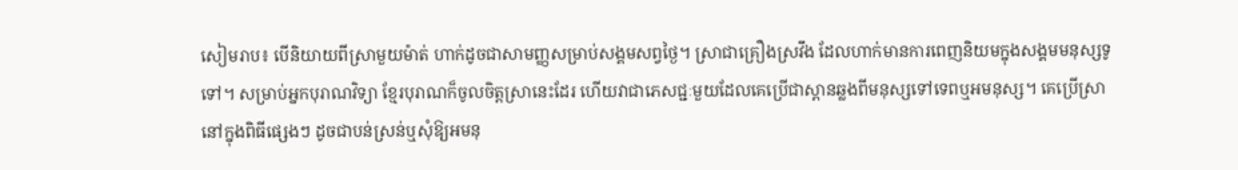សៀមរាប៖ បើនិយាយពីស្រាមួយម៉ាត់ ហាក់ដូចជាសាមញ្ញសម្រាប់សង្គមសព្វថ្ងៃ។ ស្រាជាគ្រឿងស្រវឹង ដែលហាក់មានការពេញនិយមក្នុងសង្គមមនុស្សទូទៅ។ សម្រាប់អ្នកបុរាណវិទ្យា ខ្មែរបុរាណក៏ចូលចិត្តស្រានេះដែរ ហើយវាជាភេសជ្ជៈមួយដែលគេប្រើជាស្ពានឆ្លងពីមនុស្សទៅទេពឬអមនុស្ស។ គេប្រើស្រានៅក្នុងពិធីផ្សេងៗ ដូចជាបន់ស្រន់ឬសុំឱ្យអមនុ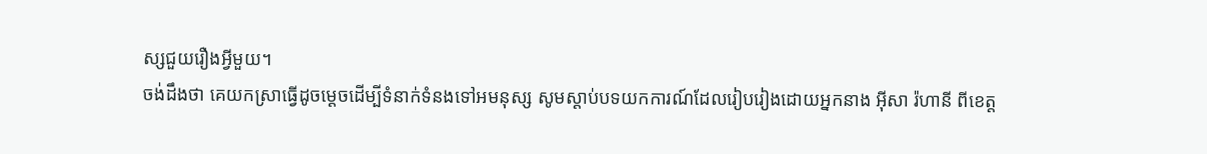ស្សជួយរឿងអ្វីមួយ។
ចង់ដឹងថា គេយកស្រាធ្វើដូចម្ដេចដើម្បីទំនាក់ទំនងទៅអមនុស្ស សូមស្ដាប់បទយកការណ៍ដែលរៀបរៀងដោយអ្នកនាង អ៊ីសា រ៉ហានី ពីខេត្ត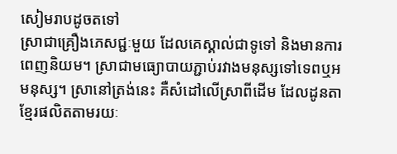សៀមរាបដូចតទៅ
ស្រាជាគ្រឿងភេសជ្ជៈមួយ ដែលគេស្គាល់ជាទូទៅ និងមានការពេញនិយម។ ស្រាជាមធ្យោបាយភ្ជាប់រវាងមនុស្សទៅទេពឬអមនុស្ស។ ស្រានៅត្រង់នេះ គឺសំដៅលើស្រាពីដើម ដែលដូនតាខ្មែរផលិតតាមរយៈ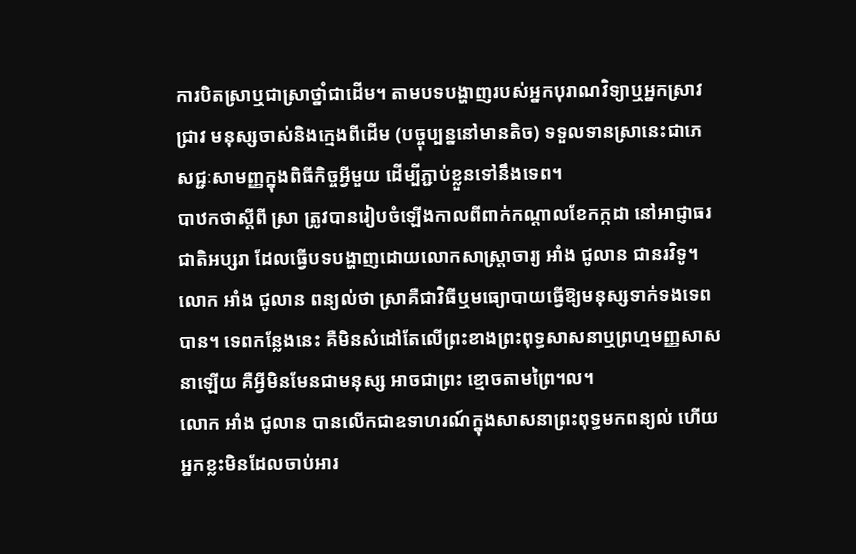ការបិតស្រាឬជាស្រាថ្នាំជាដើម។ តាមបទបង្ហាញរបស់អ្នកបុរាណវិទ្យាឬអ្នកស្រាវជ្រាវ មនុស្សចាស់និងក្មេងពីដើម (បច្ចុប្បន្ននៅមានតិច) ទទួលទានស្រានេះជាភេសជ្ជៈសាមញ្ញក្នុងពិធីកិច្ចអ្វីមួយ ដើម្បីភ្ជាប់ខ្លួនទៅនឹងទេព។
បាឋកថាស្ដីពី ស្រា ត្រូវបានរៀបចំឡើងកាលពីពាក់កណ្ដាលខែកក្កដា នៅអាជ្ញាធរជាតិអប្សរា ដែលធ្វើបទបង្ហាញដោយលោកសាស្ដ្រាចារ្យ អាំង ជូលាន ជានរវិទូ។ លោក អាំង ជូលាន ពន្យល់ថា ស្រាគឺជាវិធីឬមធ្យោបាយធ្វើឱ្យមនុស្សទាក់ទងទេពបាន។ ទេពកន្លែងនេះ គឺមិនសំដៅតែលើព្រះខាងព្រះពុទ្ធសាសនាឬព្រហ្មមញ្ញសាសនាឡើយ គឺអ្វីមិនមែនជាមនុស្ស អាចជាព្រះ ខ្មោចតាមព្រៃ។ល។
លោក អាំង ជូលាន បានលើកជាឧទាហរណ៍ក្នុងសាសនាព្រះពុទ្ធមកពន្យល់ ហើយអ្នកខ្លះមិនដែលចាប់អារ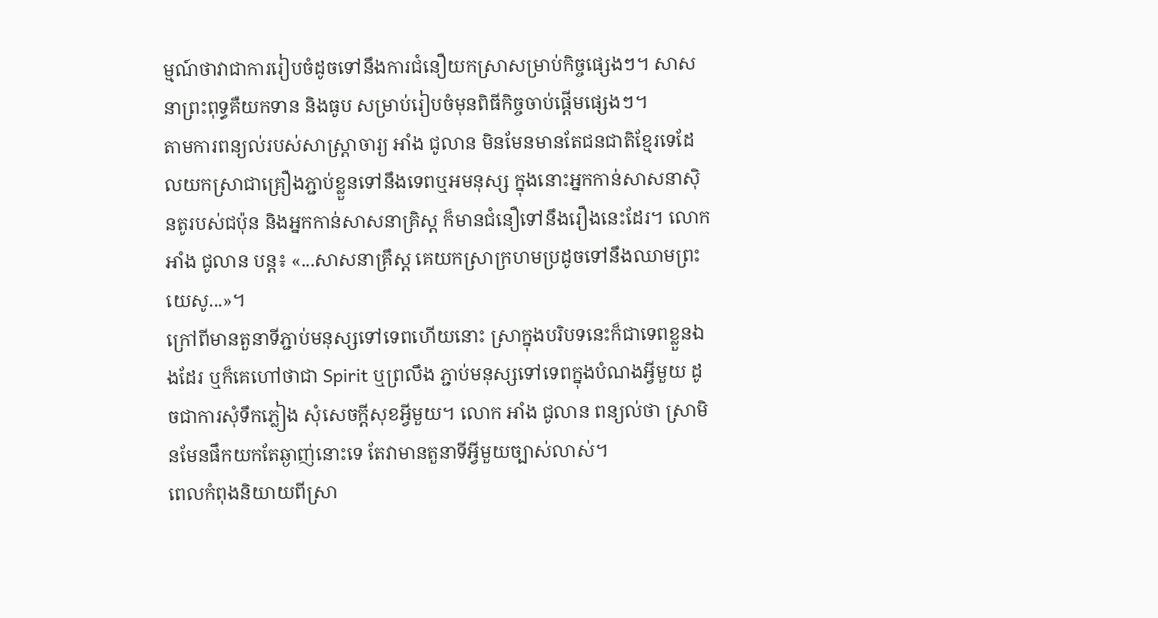ម្មណ៍ថាវាជាការរៀបចំដូចទៅនឹងការជំនឿយកស្រាសម្រាប់កិច្ចផ្សេងៗ។ សាសនាព្រះពុទ្ធគឺយកទាន និងធូប សម្រាប់រៀបចំមុនពិធីកិច្ចចាប់ផ្តើមផ្សេងៗ។
តាមការពន្យល់របស់សាស្ដ្រាចារ្យ អាំង ជូលាន មិនមែនមានតែជនជាតិខ្មែរទេដែលយកស្រាជាគ្រឿងភ្ជាប់ខ្លួនទៅនឹងទេពឬអមនុស្ស ក្នុងនោះអ្នកកាន់សាសនាស៊ិនតូរបស់ជប៉ុន និងអ្នកកាន់សាសនាគ្រិស្ដ ក៏មានជំនឿទៅនឹងរឿងនេះដែរ។ លោក អាំង ជូលាន បន្ត៖ «...សាសនាគ្រឹស្ដ គេយកស្រាក្រហមប្រដូចទៅនឹងឈាមព្រះយេសូ...»។
ក្រៅពីមានតួនាទីភ្ជាប់មនុស្សទៅទេពហើយនោះ ស្រាក្នុងបរិបទនេះក៏ជាទេពខ្លួនឯងដែរ ឬក៏គេហៅថាជា Spirit ឬព្រលឹង ភ្ជាប់មនុស្សទៅទេពក្នុងបំណងអ្វីមួយ ដូចជាការសុំទឹកភ្លៀង សុំសេចក្ដីសុខអ្វីមួយ។ លោក អាំង ជូលាន ពន្យល់ថា ស្រាមិនមែនផឹកយកតែឆ្ងាញ់នោះទេ តែវាមានតួនាទីអ្វីមួយច្បាស់លាស់។
ពេលកំពុងនិយាយពីស្រា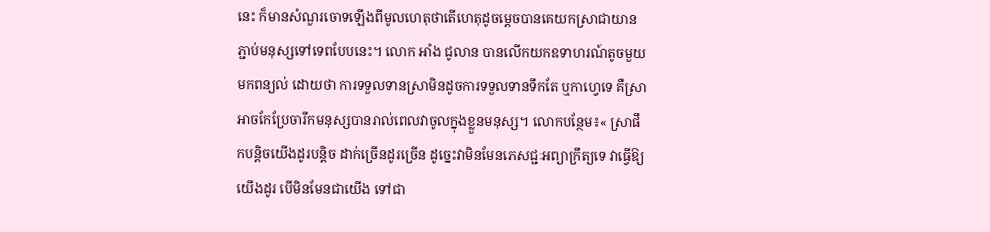នេះ ក៏មានសំណួរចោទឡើងពីមូលហេតុថាតើហេតុដូចម្ដេចបានគេយកស្រាជាយានភ្ជាប់មនុស្សទៅទេពបែបនេះ។ លោក អាំង ជូលាន បានលើកយកឧទាហរណ៍តូចមួយមកពន្យល់ ដោយថា ការទទួលទានស្រាមិនដូចការទទួលទានទឹកតែ ឬកាហ្វេទេ គឺស្រាអាចកែប្រែចារឹកមនុស្សបានរាល់ពេលវាចូលក្នុងខ្លួនមនុស្ស។ លោកបន្ថែម៖« ស្រាផឹកបន្ដិចយើងដូរបន្ដិច ដាក់ច្រើនដូរច្រើន ដូច្នេះវាមិនមែនភេសជ្ជៈអព្យាក្រឹត្យទេ វាធ្វើឱ្យយើងដូរ បើមិនមែនជាយើង ទៅជា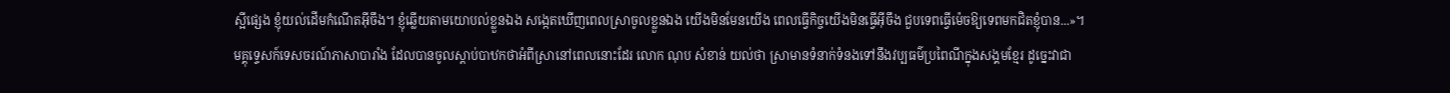ស្អីផ្សេង ខ្ញុំយល់ដើមកំណើតអ៊ីចឹង។ ខ្ញុំឆ្លើយតាមយោបល់ខ្លួនឯង សង្កេតឃើញពេលស្រាចូលខ្លួនឯង យើងមិនមែនយើង ពេលធ្វើកិច្ចយើងមិនធ្វើអ៊ីចឹង ជួបទេពធ្វើម៉េចឱ្យទេពមកជិតខ្ញុំបាន...»។
មគ្គុទ្ទេសក៍ទេសចរណ៍ភាសាបារាំង ដែលបានចូលស្ដាប់បាឋកថាអំពីស្រានៅពេលនោះដែរ លោក ណុប សំខាន់ យល់ថា ស្រាមានទំនាក់ទំនងទៅនឹងវប្បធម៌ប្រពៃណីក្នុងសង្គមខ្មែរ ដូច្នេះវាជា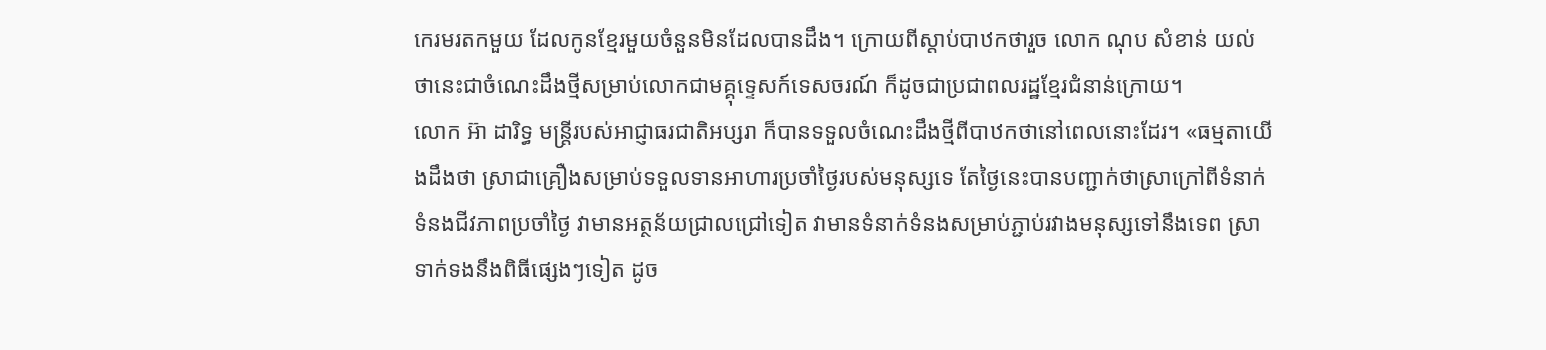កេរមរតកមួយ ដែលកូនខ្មែរមួយចំនួនមិនដែលបានដឹង។ ក្រោយពីស្ដាប់បាឋកថារួច លោក ណុប សំខាន់ យល់ថានេះជាចំណេះដឹងថ្មីសម្រាប់លោកជាមគ្គុទ្ទេសក៍ទេសចរណ៍ ក៏ដូចជាប្រជាពលរដ្ឋខ្មែរជំនាន់ក្រោយ។
លោក អ៊ា ដារិទ្ធ មន្ត្រីរបស់អាជ្ញាធរជាតិអប្សរា ក៏បានទទួលចំណេះដឹងថ្មីពីបាឋកថានៅពេលនោះដែរ។ «ធម្មតាយើងដឹងថា ស្រាជាគ្រឿងសម្រាប់ទទួលទានអាហារប្រចាំថ្ងៃរបស់មនុស្សទេ តែថ្ងៃនេះបានបញ្ជាក់ថាស្រាក្រៅពីទំនាក់ទំនងជីវភាពប្រចាំថ្ងៃ វាមានអត្ថន័យជ្រាលជ្រៅទៀត វាមានទំនាក់ទំនងសម្រាប់ភ្ជាប់រវាងមនុស្សទៅនឹងទេព ស្រាទាក់ទងនឹងពិធីផ្សេងៗទៀត ដូច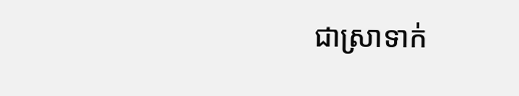ជាស្រាទាក់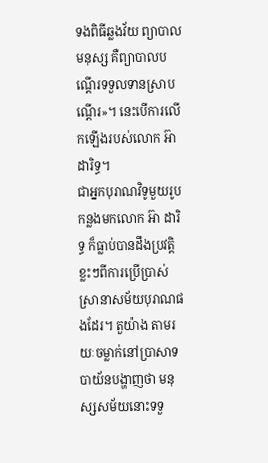ទងពិធីឆ្លងវ័យ ព្យាបាលមនុស្ស គឺព្យាបាលបណ្ដើរទទួលទានស្រាបណ្ដើរ»។ នេះបើការលើកឡើងរបស់លោក អ៊ា ដារិទ្ធ។
ជាអ្នកបុរាណវិទូមួយរូប កន្លងមកលោក អ៊ា ដារិទ្ធ ក៏ធ្លាប់បានដឹងប្រវត្តិខ្លះៗពីការប្រើប្រាស់ស្រានាសម័យបុរាណផងដែរ។ តួយ៉ាង តាមរយៈចម្លាក់នៅប្រាសាទបាយ័នបង្ហាញថា មនុស្សសម័យនោះទទួ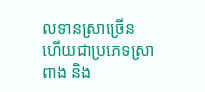លទានស្រាច្រើន ហើយជាប្រភេទស្រាពាង និង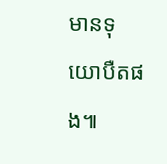មានទុយោបឺតផង៕